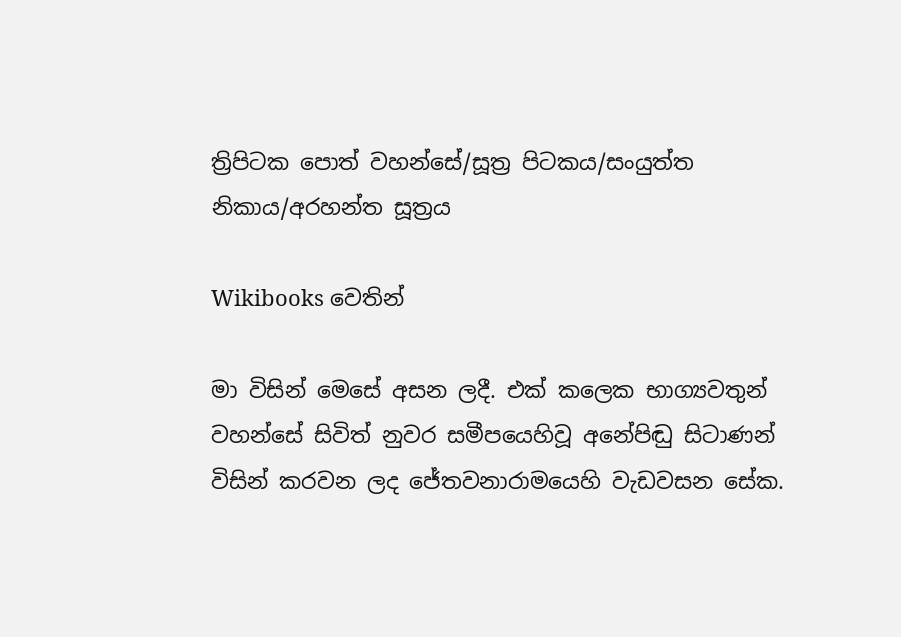ත්‍රිපිටක පොත් වහන්සේ/සූත්‍ර පිටකය/සංයුත්ත නිකාය/අරහන්ත සූත්‍රය

Wikibooks වෙතින්

මා විසින් මෙසේ අසන ලදී. එක් කලෙක භාග්‍යවතුන් වහන්සේ සිවිත් නුවර සමීපයෙහිවූ අනේපිඬු සිටාණන් විසින් කරවන ලද ජේතවනාරාමයෙහි වැඩවසන සේක.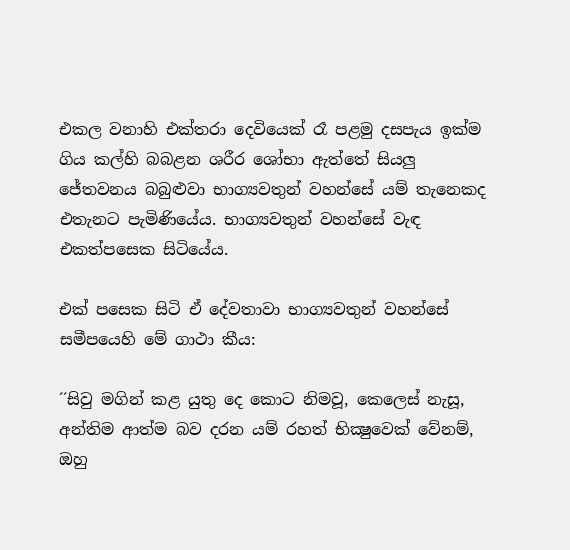එකල වනාහි එක්තරා දෙවියෙක් රෑ පළමු දසපැය ඉක්ම ගිය කල්හි බබළන ශරීර ශෝභා ඇත්තේ සියලු ජේතවනය බබුළුවා භාග්‍යවතුන් වහන්සේ යම් තැනෙකද එතැනට පැමිණියේය. භාග්‍යවතුන් වහන්සේ වැඳ එකත්පසෙක සිටියේය.

එක් පසෙක සිටි ඒ දේවතාවා භාග්‍යවතුන් වහන්සේ සමීපයෙහි මේ ගාථා කීය:

´´සිවු මගින් කළ යුතු දෙ කොට නිමවූ, කෙලෙස් නැසූ, අන්තිම ආත්ම බව දරන යම් රහත් භික්‍ෂුවෙක් වේනම්, ඔහු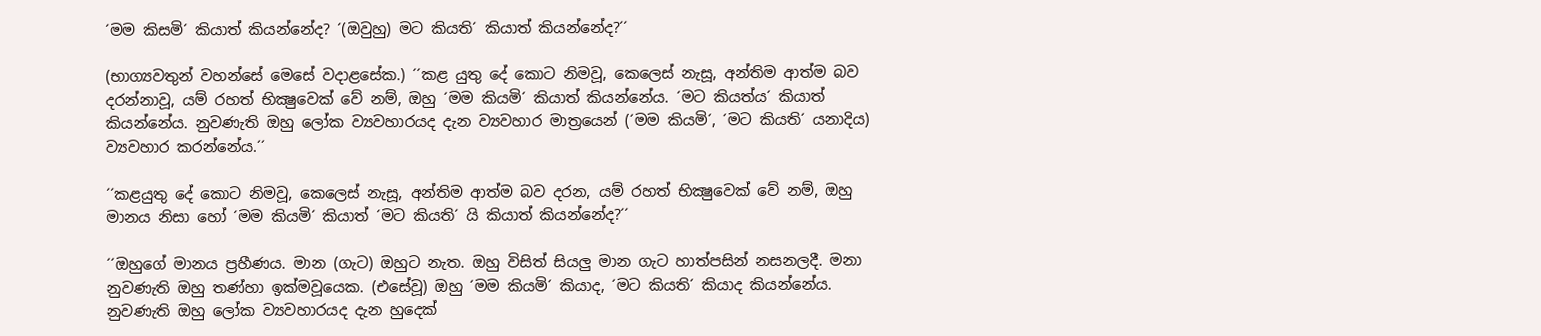´මම කිසමි´ කියාත් කියන්නේද? ´(ඔවුහු) මට කියති´ කියාත් කියන්නේද?´´

(භාග්‍යවතුන් වහන්සේ මෙසේ වදාළසේක.) ´´කළ යුතු දේ කොට නිමවූ, කෙලෙස් නැසූ, අන්තිම ආත්ම බව දරන්නාවූ, යම් රහත් භික්‍ෂුවෙක් වේ නම්, ඔහු ´මම කියමි´ කියාත් කියන්නේය. ´මට කියත්ය´ කියාත් කියන්නේය. නුවණැති ඔහු ලෝක ව්‍යවහාරයද දැන ව්‍යවහාර මාත්‍රයෙන් (´මම කියමි´, ´මට කියති´ යනාදිය) ව්‍යවහාර කරන්නේය.´´

´´කළයුතු දේ කොට නිමවූ, කෙලෙස් නැසූ, අන්තිම ආත්ම බව දරන, යම් රහත් භික්‍ෂුවෙක් වේ නම්, ඔහු මානය නිසා හෝ ´මම කියමි´ කියාත් ´මට කියති´ යි කියාත් කියන්නේද?´´

´´ඔහුගේ මානය ප්‍රහීණය. මාන (ගැට) ඔහුට නැත. ඔහු විසිත් සියලු මාන ගැට හාත්පසින් නසනලදී. මනා නුවණැති ඔහු තණ්හා ඉක්මවූයෙක. (එසේවූ) ඔහු ´මම කියමි´ කියාද, ´මට කියති´ කියාද කියන්නේය. නුවණැති ඔහු ලෝක ව්‍යවහාරයද දැන හුදෙක්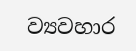ව්‍යවහාර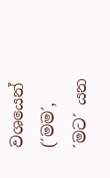වශයෙන් (´මම´, ´මට´ යන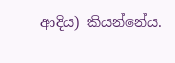ආදිය) කියන්නේය.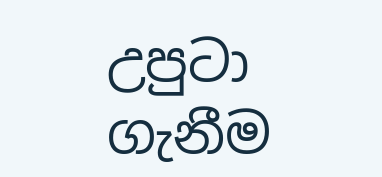උපුටා ගැනීම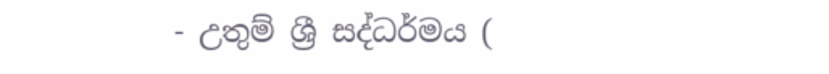- උතුම් ශ්‍රී සද්ධර්මය (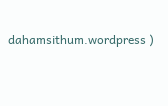dahamsithum.wordpress )